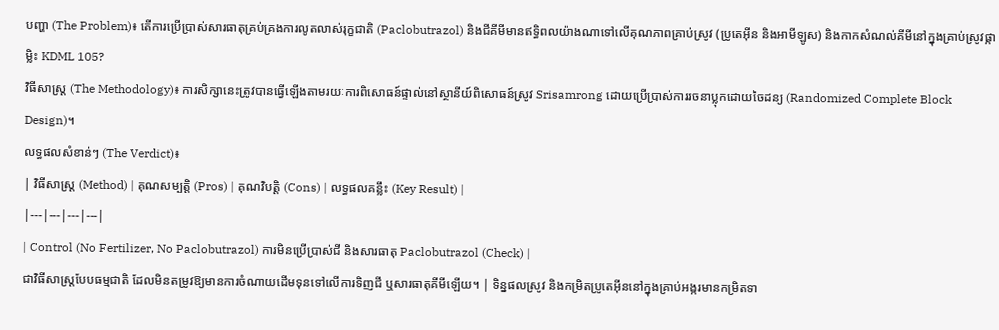បញ្ហា (The Problem)៖ តើការប្រើប្រាស់សារធាតុគ្រប់គ្រងការលូតលាស់រុក្ខជាតិ (Paclobutrazol) និងជីគីមីមានឥទ្ធិពលយ៉ាងណាទៅលើគុណភាពគ្រាប់ស្រូវ (ប្រូតេអ៊ីន និងអាមីឡូស) និងកាកសំណល់គីមីនៅក្នុងគ្រាប់ស្រូវផ្កាម្លិះ KDML 105?
វិធីសាស្ត្រ (The Methodology)៖ ការសិក្សានេះត្រូវបានធ្វើឡើងតាមរយៈការពិសោធន៍ផ្ទាល់នៅស្ថានីយ៍ពិសោធន៍ស្រូវ Srisamrong ដោយប្រើប្រាស់ការរចនាប្លុកដោយចៃដន្យ (Randomized Complete Block Design)។
លទ្ធផលសំខាន់ៗ (The Verdict)៖
| វិធីសាស្ត្រ (Method) | គុណសម្បត្តិ (Pros) | គុណវិបត្តិ (Cons) | លទ្ធផលគន្លឹះ (Key Result) |
|---|---|---|---|
| Control (No Fertilizer, No Paclobutrazol) ការមិនប្រើប្រាស់ជី និងសារធាតុ Paclobutrazol (Check) |
ជាវិធីសាស្ត្របែបធម្មជាតិ ដែលមិនតម្រូវឱ្យមានការចំណាយដើមទុនទៅលើការទិញជី ឬសារធាតុគីមីឡើយ។ | ទិន្នផលស្រូវ និងកម្រិតប្រូតេអ៊ីននៅក្នុងគ្រាប់អង្ករមានកម្រិតទា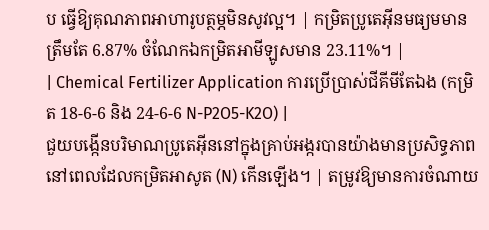ប ធ្វើឱ្យគុណភាពអាហារូបត្ថម្ភមិនសូវល្អ។ | កម្រិតប្រូតេអ៊ីនមធ្យមមានត្រឹមតែ 6.87% ចំណែកឯកម្រិតអាមីឡូសមាន 23.11%។ |
| Chemical Fertilizer Application ការប្រើប្រាស់ជីគីមីតែឯង (កម្រិត 18-6-6 និង 24-6-6 N-P2O5-K2O) |
ជួយបង្កើនបរិមាណប្រូតេអ៊ីននៅក្នុងគ្រាប់អង្ករបានយ៉ាងមានប្រសិទ្ធភាពនៅពេលដែលកម្រិតអាសូត (N) កើនឡើង។ | តម្រូវឱ្យមានការចំណាយ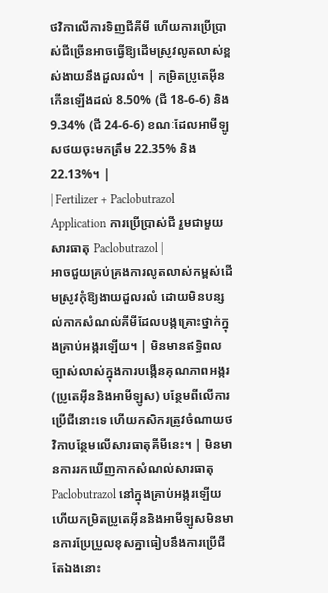ថវិកាលើការទិញជីគីមី ហើយការប្រើប្រាស់ជីច្រើនអាចធ្វើឱ្យដើមស្រូវលូតលាស់ខ្ពស់ងាយនឹងដួលរលំ។ | កម្រិតប្រូតេអ៊ីនកើនឡើងដល់ 8.50% (ជី 18-6-6) និង 9.34% (ជី 24-6-6) ខណៈដែលអាមីឡូសថយចុះមកត្រឹម 22.35% និង 22.13%។ |
| Fertilizer + Paclobutrazol Application ការប្រើប្រាស់ជី រួមជាមួយសារធាតុ Paclobutrazol |
អាចជួយគ្រប់គ្រងការលូតលាស់កម្ពស់ដើមស្រូវកុំឱ្យងាយដួលរលំ ដោយមិនបន្សល់កាកសំណល់គីមីដែលបង្កគ្រោះថ្នាក់ក្នុងគ្រាប់អង្ករឡើយ។ | មិនមានឥទ្ធិពលច្បាស់លាស់ក្នុងការបង្កើនគុណភាពអង្ករ (ប្រូតេអ៊ីននិងអាមីឡូស) បន្ថែមពីលើការប្រើជីនោះទេ ហើយកសិករត្រូវចំណាយថវិកាបន្ថែមលើសារធាតុគីមីនេះ។ | មិនមានការរកឃើញកាកសំណល់សារធាតុ Paclobutrazol នៅក្នុងគ្រាប់អង្ករឡើយ ហើយកម្រិតប្រូតេអ៊ីននិងអាមីឡូសមិនមានការប្រែប្រួលខុសគ្នាធៀបនឹងការប្រើជីតែឯងនោះ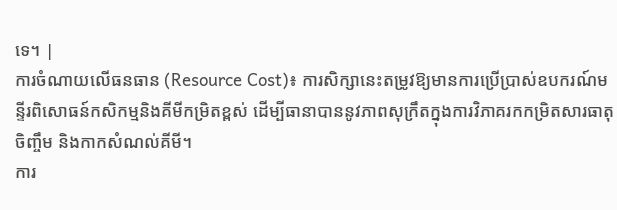ទេ។ |
ការចំណាយលើធនធាន (Resource Cost)៖ ការសិក្សានេះតម្រូវឱ្យមានការប្រើប្រាស់ឧបករណ៍មន្ទីរពិសោធន៍កសិកម្មនិងគីមីកម្រិតខ្ពស់ ដើម្បីធានាបាននូវភាពសុក្រឹតក្នុងការវិភាគរកកម្រិតសារធាតុចិញ្ចឹម និងកាកសំណល់គីមី។
ការ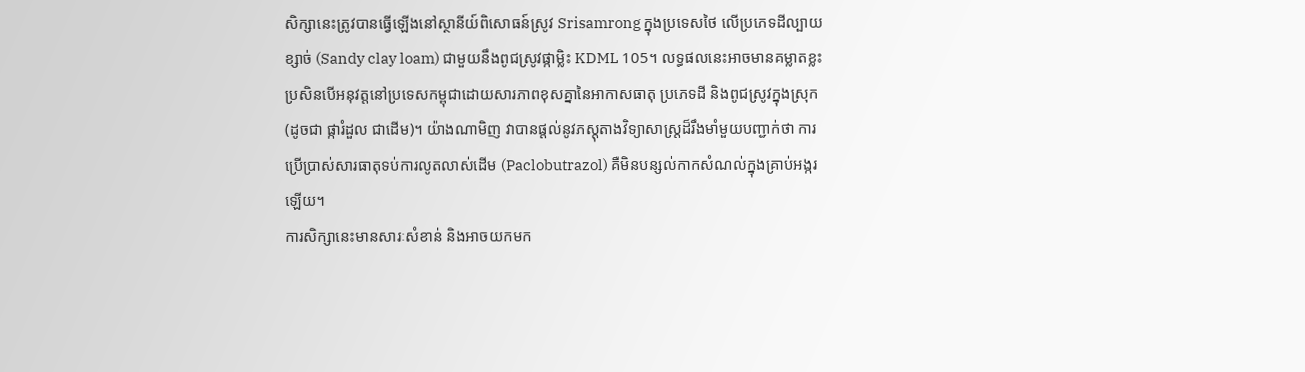សិក្សានេះត្រូវបានធ្វើឡើងនៅស្ថានីយ៍ពិសោធន៍ស្រូវ Srisamrong ក្នុងប្រទេសថៃ លើប្រភេទដីល្បាយខ្សាច់ (Sandy clay loam) ជាមួយនឹងពូជស្រូវផ្កាម្លិះ KDML 105។ លទ្ធផលនេះអាចមានគម្លាតខ្លះប្រសិនបើអនុវត្តនៅប្រទេសកម្ពុជាដោយសារភាពខុសគ្នានៃអាកាសធាតុ ប្រភេទដី និងពូជស្រូវក្នុងស្រុក (ដូចជា ផ្ការំដួល ជាដើម)។ យ៉ាងណាមិញ វាបានផ្តល់នូវភស្តុតាងវិទ្យាសាស្ត្រដ៏រឹងមាំមួយបញ្ជាក់ថា ការប្រើប្រាស់សារធាតុទប់ការលូតលាស់ដើម (Paclobutrazol) គឺមិនបន្សល់កាកសំណល់ក្នុងគ្រាប់អង្ករឡើយ។
ការសិក្សានេះមានសារៈសំខាន់ និងអាចយកមក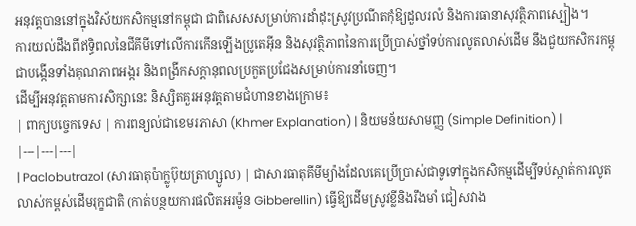អនុវត្តបាននៅក្នុងវិស័យកសិកម្មនៅកម្ពុជា ជាពិសេសសម្រាប់ការដាំដុះស្រូវប្រណីតកុំឱ្យដួលរលំ និងការធានាសុវត្ថិភាពស្បៀង។
ការយល់ដឹងពីឥទ្ធិពលនៃជីគីមីទៅលើការកើនឡើងប្រូតេអ៊ីន និងសុវត្ថិភាពនៃការប្រើប្រាស់ថ្នាំទប់ការលូតលាស់ដើម នឹងជួយកសិករកម្ពុជាបង្កើនទាំងគុណភាពអង្ករ និងពង្រីកសក្តានុពលប្រកួតប្រជែងសម្រាប់ការនាំចេញ។
ដើម្បីអនុវត្តតាមការសិក្សានេះ និស្សិតគួរអនុវត្តតាមជំហានខាងក្រោម៖
| ពាក្យបច្ចេកទេស | ការពន្យល់ជាខេមរភាសា (Khmer Explanation) | និយមន័យសាមញ្ញ (Simple Definition) |
|---|---|---|
| Paclobutrazol (សារធាតុប៉ាក្លូប៊ុយត្រាហ្សូល) | ជាសារធាតុគីមីម្យ៉ាងដែលគេប្រើប្រាស់ជាទូទៅក្នុងកសិកម្មដើម្បីទប់ស្កាត់ការលូតលាស់កម្ពស់ដើមរុក្ខជាតិ (កាត់បន្ថយការផលិតអរម៉ូន Gibberellin) ធ្វើឱ្យដើមស្រូវខ្លីនិងរឹងមាំ ជៀសវាង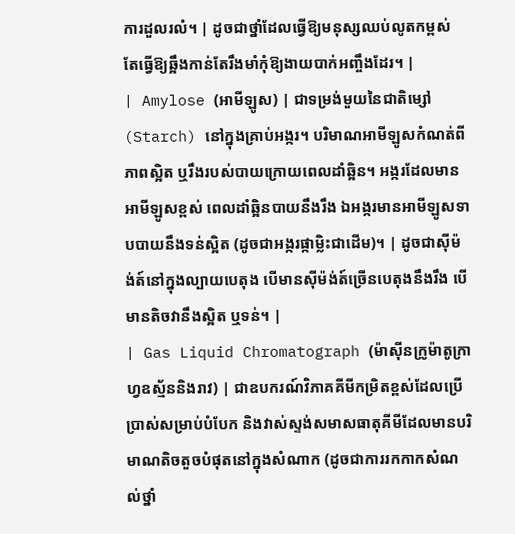ការដួលរលំ។ | ដូចជាថ្នាំដែលធ្វើឱ្យមនុស្សឈប់លូតកម្ពស់ តែធ្វើឱ្យឆ្អឹងកាន់តែរឹងមាំកុំឱ្យងាយបាក់អញ្ចឹងដែរ។ |
| Amylose (អាមីឡូស) | ជាទម្រង់មួយនៃជាតិម្សៅ (Starch) នៅក្នុងគ្រាប់អង្ករ។ បរិមាណអាមីឡូសកំណត់ពីភាពស្អិត ឬរឹងរបស់បាយក្រោយពេលដាំឆ្អិន។ អង្ករដែលមានអាមីឡូសខ្ពស់ ពេលដាំឆ្អិនបាយនឹងរឹង ឯអង្ករមានអាមីឡូសទាបបាយនឹងទន់ស្អិត (ដូចជាអង្ករផ្កាម្លិះជាដើម)។ | ដូចជាស៊ីម៉ង់ត៍នៅក្នុងល្បាយបេតុង បើមានស៊ីម៉ង់ត៍ច្រើនបេតុងនឹងរឹង បើមានតិចវានឹងស្អិត ឬទន់។ |
| Gas Liquid Chromatograph (ម៉ាស៊ីនក្រូម៉ាតូក្រាហ្វឧស្ម័ននិងរាវ) | ជាឧបករណ៍វិភាគគីមីកម្រិតខ្ពស់ដែលប្រើប្រាស់សម្រាប់បំបែក និងវាស់ស្ទង់សមាសធាតុគីមីដែលមានបរិមាណតិចតួចបំផុតនៅក្នុងសំណាក (ដូចជាការរកកាកសំណល់ថ្នាំ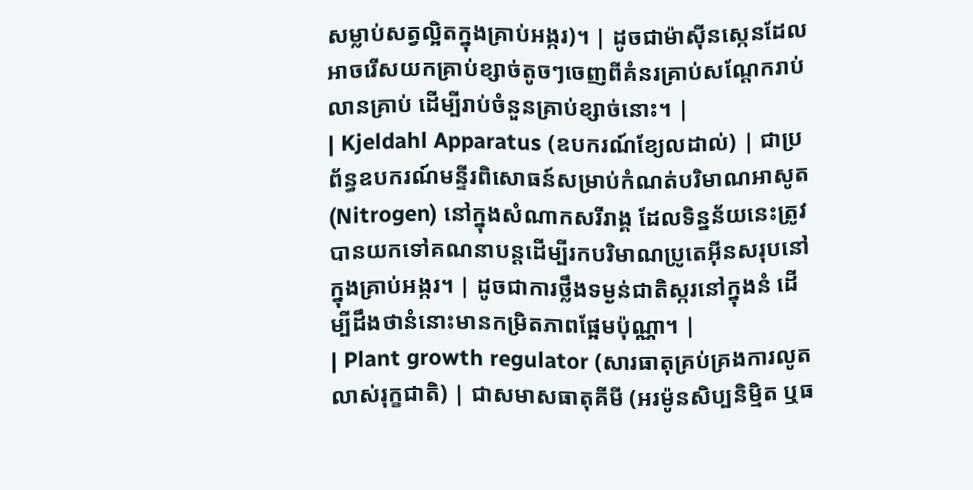សម្លាប់សត្វល្អិតក្នុងគ្រាប់អង្ករ)។ | ដូចជាម៉ាស៊ីនស្កេនដែលអាចរើសយកគ្រាប់ខ្សាច់តូចៗចេញពីគំនរគ្រាប់សណ្តែករាប់លានគ្រាប់ ដើម្បីរាប់ចំនួនគ្រាប់ខ្សាច់នោះ។ |
| Kjeldahl Apparatus (ឧបករណ៍ខ្យែលដាល់) | ជាប្រព័ន្ធឧបករណ៍មន្ទីរពិសោធន៍សម្រាប់កំណត់បរិមាណអាសូត (Nitrogen) នៅក្នុងសំណាកសរីរាង្គ ដែលទិន្នន័យនេះត្រូវបានយកទៅគណនាបន្តដើម្បីរកបរិមាណប្រូតេអ៊ីនសរុបនៅក្នុងគ្រាប់អង្ករ។ | ដូចជាការថ្លឹងទម្ងន់ជាតិស្ករនៅក្នុងនំ ដើម្បីដឹងថានំនោះមានកម្រិតភាពផ្អែមប៉ុណ្ណា។ |
| Plant growth regulator (សារធាតុគ្រប់គ្រងការលូតលាស់រុក្ខជាតិ) | ជាសមាសធាតុគីមី (អរម៉ូនសិប្បនិម្មិត ឬធ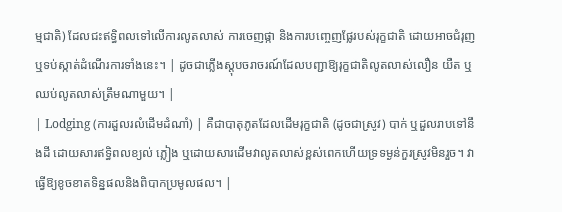ម្មជាតិ) ដែលជះឥទ្ធិពលទៅលើការលូតលាស់ ការចេញផ្កា និងការបញ្ចេញផ្លែរបស់រុក្ខជាតិ ដោយអាចជំរុញ ឬទប់ស្កាត់ដំណើរការទាំងនេះ។ | ដូចជាភ្លើងស្តុបចរាចរណ៍ដែលបញ្ជាឱ្យរុក្ខជាតិលូតលាស់លឿន យឺត ឬឈប់លូតលាស់ត្រឹមណាមួយ។ |
| Lodging (ការដួលរលំដើមដំណាំ) | គឺជាបាតុភូតដែលដើមរុក្ខជាតិ (ដូចជាស្រូវ) បាក់ ឬដួលរាបទៅនឹងដី ដោយសារឥទ្ធិពលខ្យល់ ភ្លៀង ឬដោយសារដើមវាលូតលាស់ខ្ពស់ពេកហើយទ្រទម្ងន់កួរស្រូវមិនរួច។ វាធ្វើឱ្យខូចខាតទិន្នផលនិងពិបាកប្រមូលផល។ |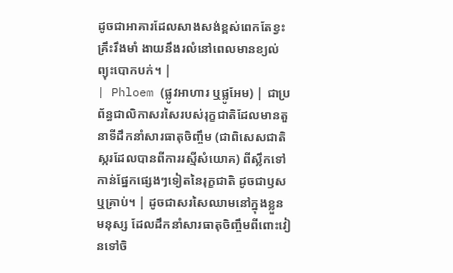ដូចជាអាគារដែលសាងសង់ខ្ពស់ពេកតែខ្វះគ្រឹះរឹងមាំ ងាយនឹងរលំនៅពេលមានខ្យល់ព្យុះបោកបក់។ |
| Phloem (ផ្លូវអាហារ ឬផ្លូអែម) | ជាប្រព័ន្ធជាលិកាសរសៃរបស់រុក្ខជាតិដែលមានតួនាទីដឹកនាំសារធាតុចិញ្ចឹម (ជាពិសេសជាតិស្ករដែលបានពីការរស្មីសំយោគ) ពីស្លឹកទៅកាន់ផ្នែកផ្សេងៗទៀតនៃរុក្ខជាតិ ដូចជាឫស ឬគ្រាប់។ | ដូចជាសរសៃឈាមនៅក្នុងខ្លួនមនុស្ស ដែលដឹកនាំសារធាតុចិញ្ចឹមពីពោះវៀនទៅចិ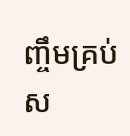ញ្ចឹមគ្រប់ស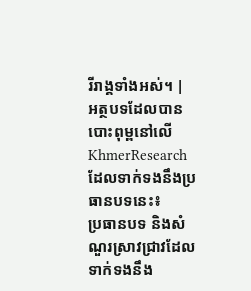រីរាង្គទាំងអស់។ |
អត្ថបទដែលបានបោះពុម្ពនៅលើ KhmerResearch ដែលទាក់ទងនឹងប្រធានបទនេះ៖
ប្រធានបទ និងសំណួរស្រាវជ្រាវដែលទាក់ទងនឹង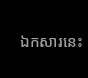ឯកសារនេះ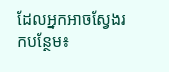ដែលអ្នកអាចស្វែងរកបន្ថែម៖